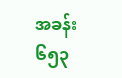အခန်း ၆၅၃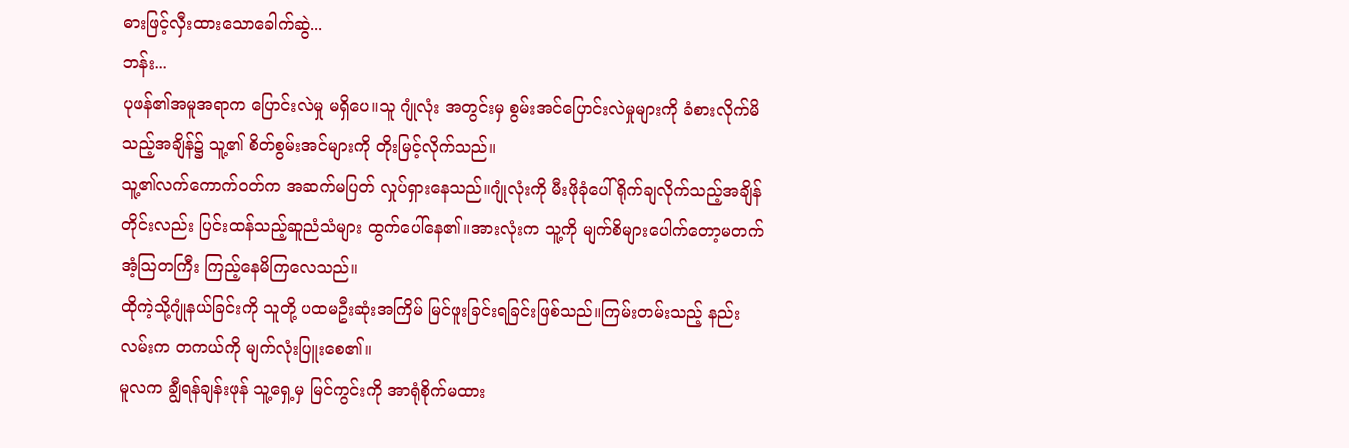ဓားဖြင့်လှီးထားသောခေါက်ဆွဲ...
ဘန်း...
ပုဖန်၏အမူအရာက ပြောင်းလဲမှု မရှိပေ။သူ ဂျုံလုံး အတွင်းမှ စွမ်းအင်ပြောင်းလဲမှုများကို ခံစားလိုက်မိသည့်အချိန်၌ သူ့၏ စိတ်စွမ်းအင်များကို တိုးမြင့်လိုက်သည်။
သူ့၏လက်ကောက်ဝတ်က အဆက်မပြတ် လှုပ်ရှားနေသည်။ဂျုံလုံးကို မီးဖိုခုံပေါ်ရိုက်ချလိုက်သည့်အချိန်တိုင်းလည်း ပြင်းထန်သည့်ဆူညံသံများ ထွက်ပေါ်နေ၏။အားလုံးက သူ့ကို မျက်စိများပေါက်တော့မတက် အံ့သြတကြီး ကြည့်နေမိကြလေသည်။
ထိုကဲ့သို့ဂျုံနယ်ခြင်းကို သူတို့ ပထမဦးဆုံးအကြိမ် မြင်ဖူးခြင်းရခြင်းဖြစ်သည်။ကြမ်းတမ်းသည့် နည်းလမ်းက တကယ်ကို မျက်လုံးပြူးစေ၏။
မူလက ချွီရန်ချန်းဖုန် သူ့ရှေ့မှ မြင်ကွင်းကို အာရုံစိုက်မထား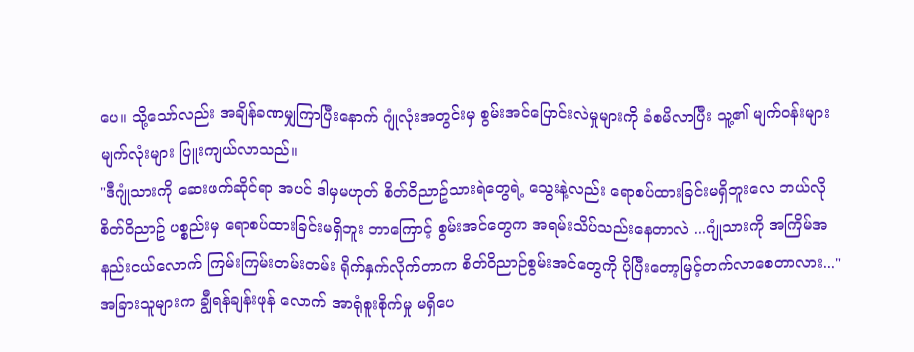ပေ။ သို့သော်လည်း အချိန်ခဏမျှကြာပြီးနောက် ဂျုံလုံးအတွင်းမှ စွမ်းအင်ပြောင်းလဲမှုများကို ခံစမိလာပြီး သူ့၏ မျက်ဝန်းများ မျက်လုံးများ ပြူးကျယ်လာသည်။
"ဒီဂျုံသားကို ဆေးဖက်ဆိုင်ရာ အပင် ဒါမှမဟုတ် စိတ်ဝိညာဥ်သားရဲတွေရဲ့ သွေးနဲ့လည်း ရောစပ်ထားခြင်းမရှိဘူးလေ ဘယ်လို စိတ်ဝိညာဥ် ပစ္စည်းမှ ရောစပ်ထားခြင်းမရှိဘူး ဘာကြောင့် စွမ်းအင်တွေက အရမ်းသိပ်သည်းနေတာလဲ ...ဂျုံသားကို အကြိမ်အနည်းငယ်လောက် ကြမ်းကြမ်းတမ်းတမ်း ရိုက်နှက်လိုက်တာက စိတ်ဝိညာဉ်စွမ်းအင်တွေကို ပိုပြီးတော့မြင့်တက်လာစေတာလား..."
အခြားသူများက ချွီရန်ချန်းဖုန် လောက် အာရုံစူးစိုက်မှု မရှိပေ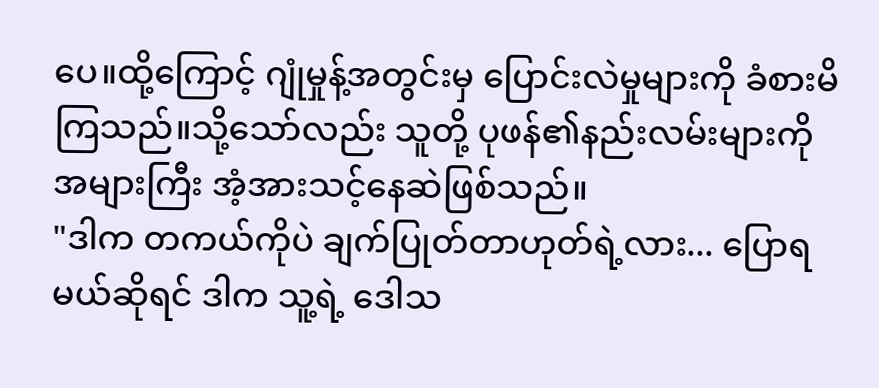ပေ။ထို့ကြောင့် ဂျုံမှုန့်အတွင်းမှ ပြောင်းလဲမှုများကို ခံစားမိကြသည်။သို့သော်လည်း သူတို့ ပုဖန်၏နည်းလမ်းများကို အများကြီး အံ့အားသင့်နေဆဲဖြစ်သည်။
"ဒါက တကယ်ကိုပဲ ချက်ပြုတ်တာဟုတ်ရဲ့လား... ပြောရမယ်ဆိုရင် ဒါက သူ့ရဲ့ ဒေါသ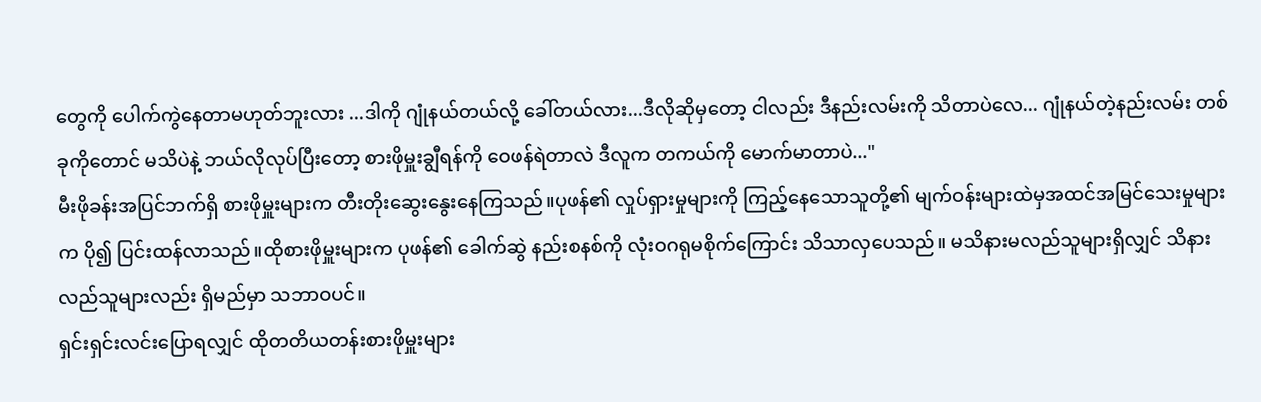တွေကို ပေါက်ကွဲနေတာမဟုတ်ဘူးလား ...ဒါကို ဂျုံနယ်တယ်လို့ ခေါ်တယ်လား...ဒီလိုဆိုမှတော့ ငါလည်း ဒီနည်းလမ်းကို သိတာပဲလေ... ဂျုံနယ်တဲ့နည်းလမ်း တစ်ခုကိုတောင် မသိပဲနဲ့ ဘယ်လိုလုပ်ပြီးတော့ စားဖိုမှူးချွီရန်ကို ဝေဖန်ရဲတာလဲ ဒီလူက တကယ်ကို မောက်မာတာပဲ..."
မီးဖိုခန်းအပြင်ဘက်ရှိ စားဖိုမှူးများက တီးတိုးဆွေးနွေးနေကြသည်။ပုဖန်၏ လှုပ်ရှားမှုများကို ကြည့်နေသောသူတို့၏ မျက်ဝန်းများထဲမှအထင်အမြင်သေးမှုများက ပို၍ ပြင်းထန်လာသည်။ထိုစားဖိုမှူးများက ပုဖန်၏ ခေါက်ဆွဲ နည်းစနစ်ကို လုံးဝဂရုမစိုက်ကြောင်း သိသာလှပေသည်။ မသိနားမလည်သူများရှိလျှင် သိနားလည်သူများလည်း ရှိမည်မှာ သဘာဝပင်။
ရှင်းရှင်းလင်းပြောရလျှင် ထိုတတိယတန်းစားဖိုမှူးများ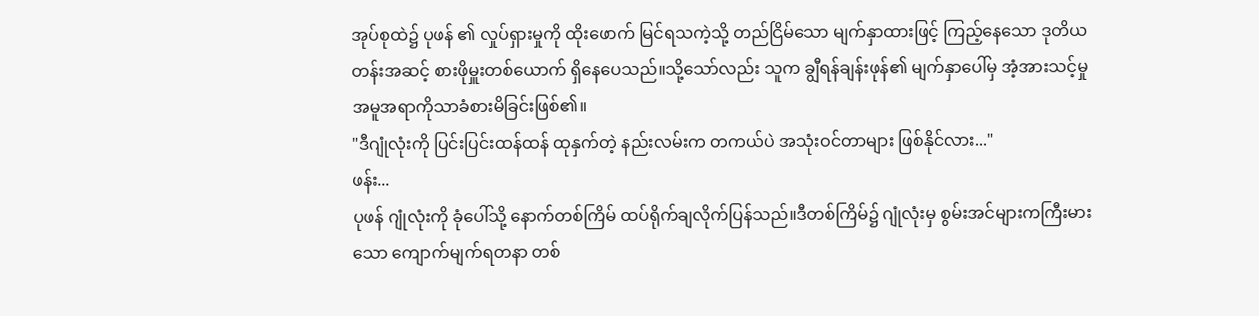အုပ်စုထဲ၌ ပုဖန် ၏ လှုပ်ရှားမှုကို ထိုးဖောက် မြင်ရသကဲ့သို့ တည်ငြိမ်သော မျက်နှာထားဖြင့် ကြည့်နေသော ဒုတိယတန်းအဆင့် စားဖိုမှူးတစ်ယောက် ရှိနေပေသည်။သို့သော်လည်း သူက ချွီရန်ချန်းဖုန်၏ မျက်နှာပေါ်မှ အံ့အားသင့်မှု အမူအရာကိုသာခံစားမိခြင်းဖြစ်၏။
"ဒီဂျုံလုံးကို ပြင်းပြင်းထန်ထန် ထုနှက်တဲ့ နည်းလမ်းက တကယ်ပဲ အသုံးဝင်တာများ ဖြစ်နိုင်လား..."
ဖန်း...
ပုဖန် ဂျုံလုံးကို ခုံပေါ်သို့ နောက်တစ်ကြိမ် ထပ်ရိုက်ချလိုက်ပြန်သည်။ဒီတစ်ကြိမ်၌ ဂျုံလုံးမှ စွမ်းအင်များကကြီးမားသော ကျောက်မျက်ရတနာ တစ်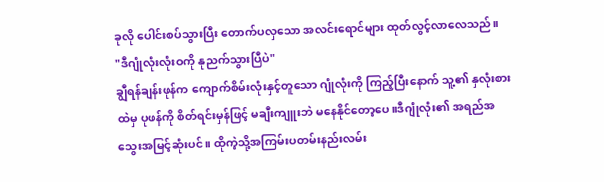ခုလို ပေါင်းစပ်သွားပြီး တောက်ပလှသော အလင်းရောင်များ ထုတ်လွင့်လာလေသည်။
"ဒီဂျုံလုံးလုံးဝကို နုညက်သွားပြီပဲ"
ချွီရန်ချန်းဖုန်က ကျောက်စိမ်းလုံးနှင့်တူသော ဂျုံလုံးကို ကြည့်ပြီးနောက် သူ့၏ နှလုံးစားထဲမှ ပုဖန်ကို စိတ်ရင်းမှန်ဖြင့် မချီးကျူးဘဲ မနေနိုင်တော့ပေ။ဒီဂျုံလုံး၏ အရည်အသွေးအမြင့်ဆုံးပင်။ ထိုကဲ့သို့အကြမ်းပတမ်းနည်းလမ်း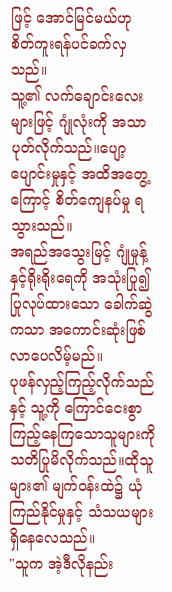ဖြင့် အောင်မြင်မယ်ဟု စိတ်ကူးရန်ပင်ခက်လှသည်။
သူ့၏ လက်ချောင်းလေးများဖြင့် ဂျုံလုံးကို အသာပုတ်လိုက်သည်။ပျော့ပျောင်းမှုနှင့် အထိအတွေ့ကြောင့် စိတ်ကျေနပ်မှု ရသွားသည်။
အရည်အသွေးမြင့် ဂျုံမှုန့်နှင့်ရိုးရိုးရေကို အသုံးပြု၍ ပြုလုပ်ထားသော ခေါက်ဆွဲကသာ အကောင်းဆုံးဖြစ်လာပေလိမ့်မည်။
ပုဖန်လှည့်ကြည့်လိုက်သည်နှင့် သူ့ကို ကြောင်ငေးစွာ ကြည့်နေကြသောသူများကို သတိပြုမိလိုက်သည်။ထိုသူများ၏ မျက်ဝန်းထဲ၌ ယုံကြည်နိုင်မှုနှင့် သံသယများ ရှိနေလေသည်။
"သူက အဲ့ဒီလိုနည်း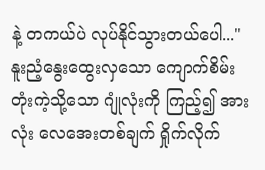နဲ့ တကယ်ပဲ လုပ်နိုင်သွားတယ်ပေါ..."
နူးညံ့နွေးထွေးလှသော ကျောက်စိမ်းတုံးကဲ့သို့သော ဂျုံလုံးကို ကြည့်၍ အားလုံး လေအေးတစ်ချက် ရှိုက်လိုက်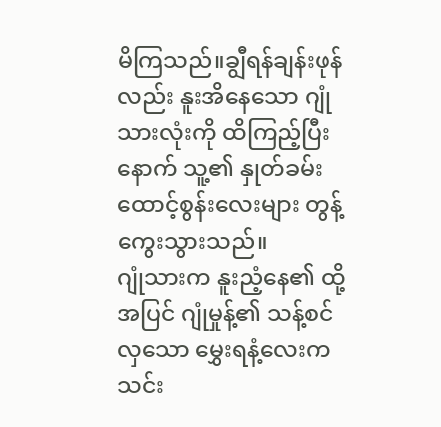မိကြသည်။ချွီရန်ချန်းဖုန်လည်း နူးအိနေသော ဂျုံသားလုံးကို ထိကြည့်ပြီးနောက် သူ့၏ နှုတ်ခမ်းထောင့်စွန်းလေးများ တွန့်ကွေးသွားသည်။
ဂျုံသားက နူးညံ့နေ၏ ထို့အပြင် ဂျုံမှုန့်၏ သန့်စင်လှသော မွှေးရနံ့လေးက သင်း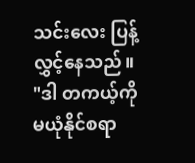သင်းလေး ပြန့်လွှင့်နေသည်။
"ဒါ တကယ့်ကို မယုံနိုင်စရာ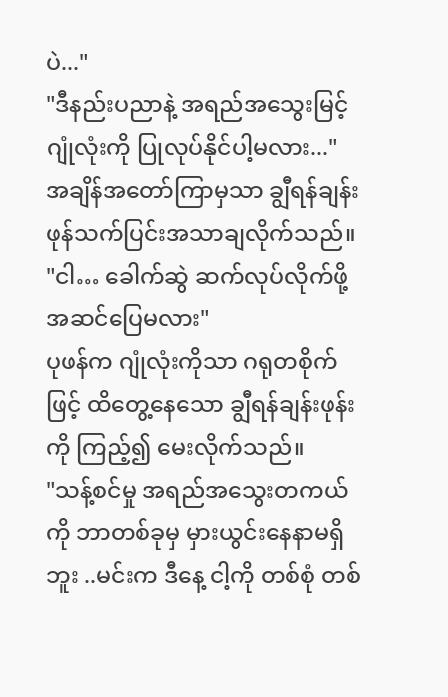ပဲ..."
"ဒီနည်းပညာနဲ့ အရည်အသွေးမြင့် ဂျုံလုံးကို ပြုလုပ်နိုင်ပါ့မလား..."
အချိန်အတော်ကြာမှသာ ချွီရန်ချန်းဖုန်သက်ပြင်းအသာချလိုက်သည်။
"ငါ… ခေါက်ဆွဲ ဆက်လုပ်လိုက်ဖို့ အဆင်ပြေမလား"
ပုဖန်က ဂျုံလုံးကိုသာ ဂရုတစိုက်ဖြင့် ထိတွေ့နေသော ချွီရန်ချန်းဖုန်းကို ကြည့်၍ မေးလိုက်သည်။
"သန့်စင်မှု အရည်အသွေးတကယ်ကို ဘာတစ်ခုမှ မှားယွင်းနေနာမရှိဘူး ..မင်းက ဒီနေ့ ငါ့ကို တစ်စုံ တစ်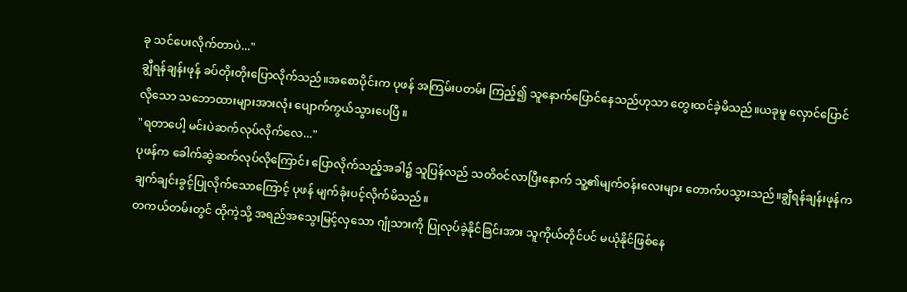ခု သင်ပေးလိုက်တာပဲ..."
ချွီရန်ချန်းဖုန် ခပ်တိုးတိုးပြောလိုက်သည်။အစောပိုင်းက ပုဖန် အကြမ်းပတမ်း ကြည့်၍ သူနောက်ပြောင်နေသည်ဟုသာ တွေးထင်ခဲ့မိသည်။ယခုမူ လှောင်ပြောင်လိုသော သဘောထားများအားလုံး ပျောက်ကွယ်သွားပေပြီ ။
"ရတာပေါ့ မင်းပဲဆက်လုပ်လိုက်လေ..."
ပုဖန်က ခေါက်ဆွဲဆက်လုပ်လိုကြောင်း ပြောလိုက်သည့်အခါ၌ သူပြန်လည် သတိဝင်လာပြီးနောက် သူ့၏မျက်ဝန်းလေးများ တောက်ပသွားသည်။ချွီရန်ချန်းဖုန်က ချက်ချင်းခွင့်ပြုလိုက်သောကြောင့် ပုဖန် မျက်ခုံးပင့်လိုက်မိသည်။
တကယ်တမ်းတွင် ထိုကဲ့သို့ အရည်အသွေးမြင့်လှသော ဂျုံသားကို ပြုလုပ်ခဲ့နိုင်ခြင်းအား သူကိုယ်တိုင်ပင် မယုံနိုင်ဖြစ်နေ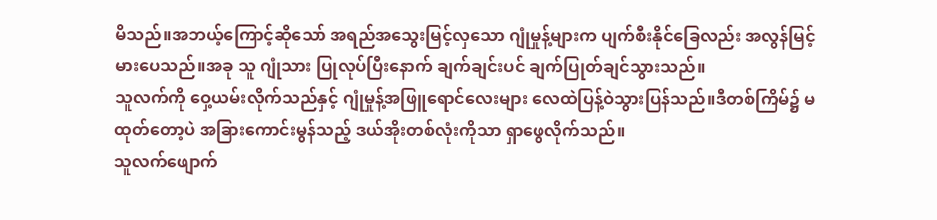မိသည်။အဘယ့်ကြောင့်ဆိုသော် အရည်အသွေးမြင့်လှသော ဂျုံမှုန့်များက ပျက်စီးနိုင်ခြေလည်း အလွန်မြင့်မားပေသည်။အခု သူ ဂျုံသား ပြုလုပ်ပြီးနောက် ချက်ချင်းပင် ချက်ပြုတ်ချင်သွားသည်။
သူလက်ကို ဝှေ့ယမ်းလိုက်သည်နှင့် ဂျုံမှုန့်အဖြူရောင်လေးများ လေထဲပြန့်ဝဲသွားပြန်သည်။ဒီတစ်ကြိမ်၌ မထုတ်တော့ပဲ အခြားကောင်းမွန်သည့် ဒယ်အိုးတစ်လုံးကိုသာ ရှာဖွေလိုက်သည်။
သူလက်ဖျောက်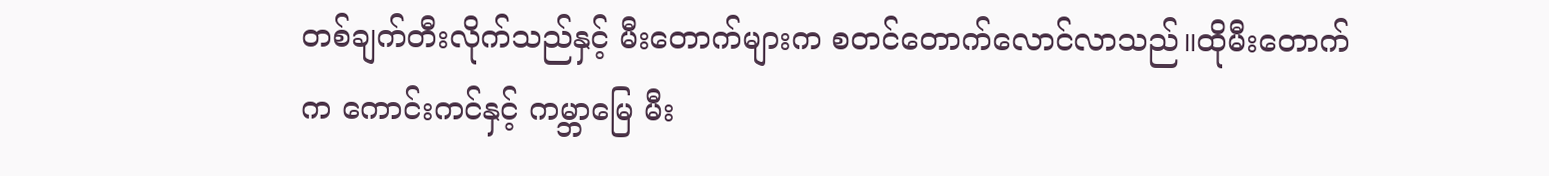တစ်ချက်တီးလိုက်သည်နှင့် မီးတောက်များက စတင်တောက်လောင်လာသည်။ထိုမီးတောက်က ကောင်းကင်နှင့် ကမ္ဘာမြေ မီး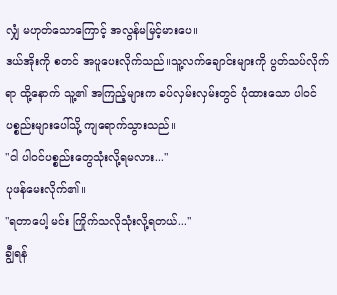လျှံ မဟုတ်သောကြောင့် အလွန်မမြင့်မားပေ။
ဒယ်အိုးကို စတင် အပူပေးလိုက်သည်။သူ့လက်ချောင်းများကို ပွတ်သပ်လိုက်ရာ ထို့နောက် သူ့၏ အကြည့်များက ခပ်လှမ်းလှမ်းတွင် ပုံထားသော ပါဝင်ပစ္စည်းများပေါ်သို့ ကျရောက်သွားသည်။
"ငါ ပါဝင်ပစ္စည်းတွေသုံးလို့ရမလား..."
ပုဖန်မေးလိုက်၏။
"ရတာပေါ့ မင်း ကြိုက်သလိုသုံးလို့ရတယ်..."
ချွီရန်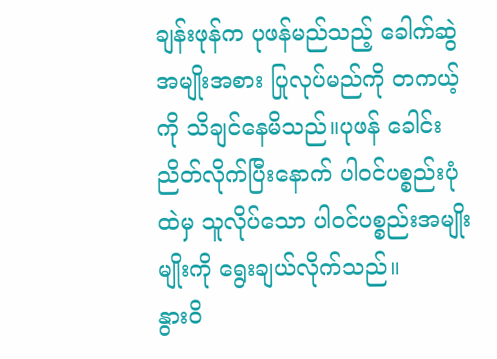ချန်းဖုန်က ပုဖန်မည်သည့် ခေါက်ဆွဲအမျိုးအစား ပြုလုပ်မည်ကို တကယ့်ကို သိချင်နေမိသည်။ပုဖန် ခေါင်းညိတ်လိုက်ပြီးနောက် ပါဝင်ပစ္စည်းပုံထဲမှ သူလိုပ်သော ပါဝင်ပစ္စည်းအမျိုးမျိုးကို ရွေးချယ်လိုက်သည်။
နွားဝိ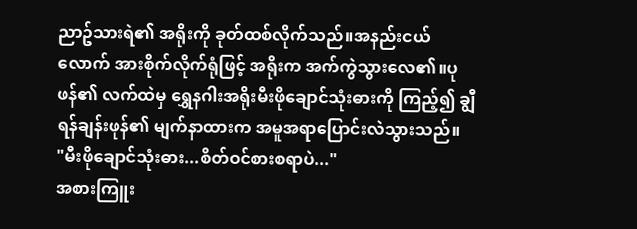ညာဥ်သားရဲ၏ အရိုးကို ခုတ်ထစ်လိုက်သည်။အနည်းငယ်လောက် အားစိုက်လိုက်ရုံဖြင့် အရိုးက အက်ကွဲသွားလေ၏။ပုဖန်၏ လက်ထဲမှ ရွှေနဂါးအရိုးမီးဖိုချောင်သုံးဓားကို ကြည့်၍ ချွီရန်ချန်းဖုန်၏ မျက်နာထားက အမူအရာပြောင်းလဲသွားသည်။
"မီးဖိုချောင်သုံးဓား...စိတ်ဝင်စားစရာပဲ..."
အစားကြူး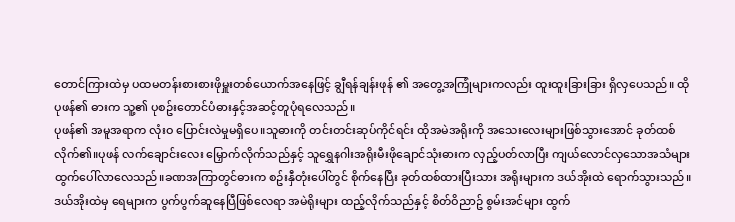တောင်ကြားထဲမှ ပထမတန်းစားစားဖိုမှူးတစ်ယောက်အနေဖြင့် ချွီရန်ချန်းဖုန် ၏ အတွေ့အကြုံများကလည်း ထူးထူးခြားခြား ရှိလှပေသည်။ ထို ပုဖန်၏ ဓားက သူ့၏ ပုစဥ်းတောင်ပံဓားနှင့်အဆင့်တူပုံရလေသည်။
ပုဖန်၏ အမူအရာက လုံးဝ ပြောင်းလဲမှုမရှိပေ။သူဓားကို တင်းတင်းဆုပ်ကိုင်ရင်း ထိုအမဲအရိုးကို အသေးလေးများဖြစ်သွားအောင် ခုတ်ထစ်လိုက်၏။ပုဖန် လက်ချောင်းလေး မြှောက်လိုက်သည်နှင့် သူရွှေနဂါးအရိုးမီးဖိုချောင်သုံးဓားက လှည့်ပတ်လာပြီး ကျယ်လောင်လှသောအသံများထွက်ပေါ်လာလေသည်။ခဏအကြာတွင်ဓားက စဥ်းနှီတုံးပေါ်တွင် စိုက်နေပြီး ခုတ်ထစ်ထားပြီးသား အရိုးများက ဒယ်အိုးထဲ ရောက်သွားသည်။
ဒယ်အိုးထဲမှ ရေများက ပွက်ပွက်ဆူနေပြီဖြစ်လေရာ အမဲရိုးများ ထည့်လိုက်သည်နှင့် စိတ်ဝိညာဥ် စွမ်းအင်များ ထွက်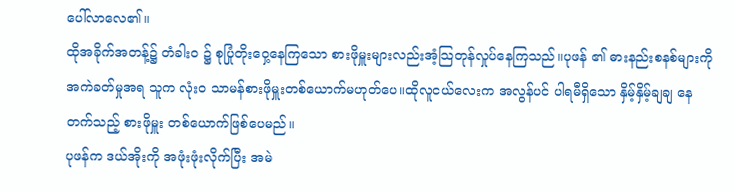ပေါ်လာလေ၏။
ထိုအခိုက်အတန့်၌ တံခါးဝ ၌ စုပြုံတိုးဝှေ့နေကြသော စားဖိုမှူးများလည်းအံ့သြတုန်လှုပ်နေကြသည်။ပုဖန် ၏ ဓားနည်းစနစ်များကို အကဲခတ်မှုအရ သူက လုံးဝ သာမန်စားဖိုမှူးတစ်ယောက်မဟုတ်ပေ။ထိုလူငယ်လေးက အလွန်ပင် ပါရမီရှိသော နှိမ့်နှိမ့်ချချ နေတက်သည့် စားဖိုမှူး တစ်ယောက်ဖြစ်ပေမည်။
ပုဖန်က ဒယ်အိုးကို အဖုံးဖုံးလိုက်ပြီး အမဲ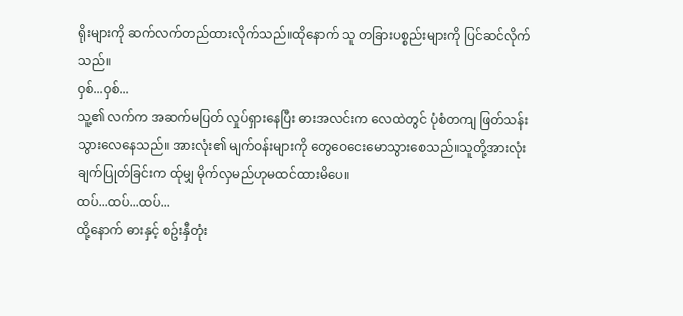ရိုးများကို ဆက်လက်တည်ထားလိုက်သည်။ထိုနောက် သူ တခြားပစ္စည်းများကို ပြင်ဆင်လိုက်သည်။
ဝှစ်...ဝှစ်...
သူ့၏ လက်က အဆက်မပြတ် လှုပ်ရှားနေပြီး ဓားအလင်းက လေထဲတွင် ပုံစံတကျ ဖြတ်သန်းသွားလေနေသည်။ အားလုံး၏ မျက်ဝန်းများကို တွေဝေငေးမောသွားစေသည်။သူတို့အားလုံး ချက်ပြုတ်ခြင်းက ထ်ုမျှ မိုက်လှမည်ဟုမထင်ထားမိပေ။
ထပ်...ထပ်...ထပ်...
ထို့နောက် ဓားနှင့် စဥ်းနှီတုံး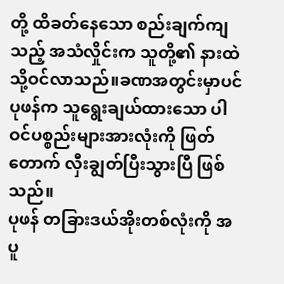တို့ ထိခတ်နေသော စည်းချက်ကျသည့် အသံလှိုင်းက သူတို့၏ နားထဲသို့ဝင်လာသည်။ခဏအတွင်းမှာပင် ပုဖန်က သူရွေးချယ်ထားသော ပါဝင်ပစ္စည်းများအားလုံးကို ဖြတ်တောက် လှီးချွတ်ပြီးသွားပြီ ဖြစ်သည်။
ပုဖန် တခြားဒယ်အိုးတစ်လုံးကို အပူ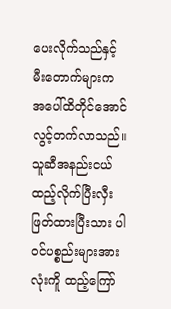ပေးလိုက်သည်နှင့် မီးတောက်များက အပေါ်ထိတိုင်အောင် လွင့်တက်လာသည်။သူဆီအနည်းငယ်ထည့်လိုက်ပြီးလှီးဖြတ်ထားပြီးသား ပါဝင်ပစ္စည်းများအားလုံးကိူ ထည့်ကြော်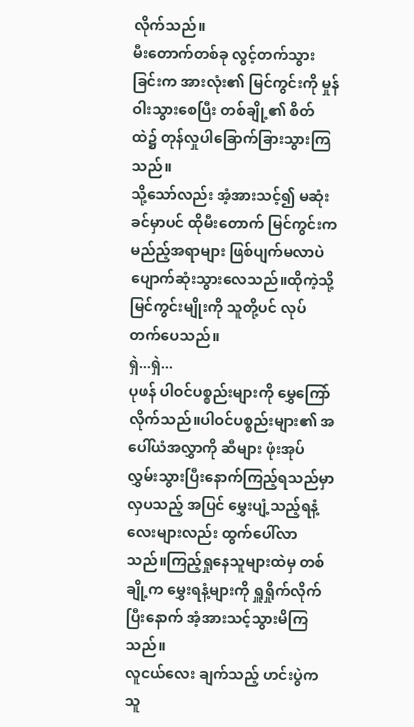လိုက်သည်။
မီးတောက်တစ်ခု လွင့်တက်သွားခြင်းက အားလုံး၏ မြင်ကွင်းကို မှုန်ဝါးသွားစေပြီး တစ်ချို့၏ စိတ်ထဲ၌ တုန်လှုပါခြောက်ခြားသွားကြသည်။
သို့သော်လည်း အံ့အားသင့်၍ မဆုံးခင်မှာပင် ထိုမီးတောက် မြင်ကွင်းက မည်ည့်အရာများ ဖြစ်ပျက်မလာပဲ ပျောက်ဆုံးသွားလေသည်။ထိုကဲ့သို့ မြင်ကွင်းမျိုးကို သူတို့ပင် လုပ်တက်ပေသည်။
ရှဲ...ရှဲ...
ပုဖန် ပါဝင်ပစ္စည်းများကို မွှေကြော်လိုက်သည်။ပါဝင်ပစ္စည်းများ၏ အပေါ်ယံအလွှာကို ဆီများ ဖုံးအုပ်လွှမ်းသွားပြီးနောက်ကြည့်ရသည်မှာ လှပသည့် အပြင် မွှေးပျံ့သည့်ရနံ့လေးများလည်း ထွက်ပေါ်လာသည်။ကြည့်ရှုနေသူများထဲမှ တစ်ချို့က မွှေးရနံ့များကို ရှူရှိုက်လိုက်ပြီးနောက် အံ့အားသင့်သွားမိကြသည်။
လူငယ်လေး ချက်သည့် ဟင်းပွဲက သူ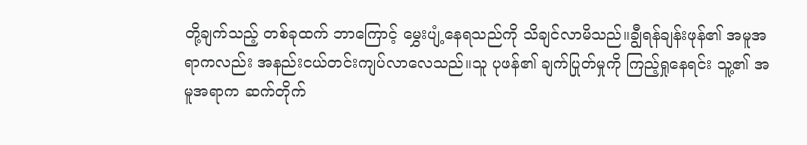တို့ချက်သည့် တစ်ခုထက် ဘာကြောင့် မွှေးပျံ့နေရသည်ကို သိချင်လာမိသည်။ချွီရန်ချန်းဖုန်၏ အမူအရာကလည်း အနည်းငယ်တင်းကျပ်လာလေသည်။သူ ပုဖန်၏ ချက်ပြုတ်မှုကို ကြည့်ရှုနေရင်း သူ့၏ အမူအရာက ဆက်တိုက်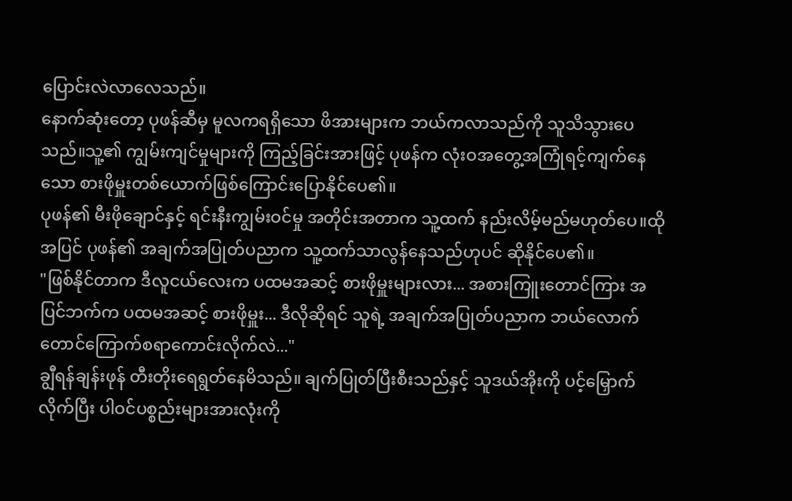ပြောင်းလဲလာလေသည်။
နောက်ဆုံးတော့ ပုဖန်ဆီမှ မူလကရရှိသော ဖိအားများက ဘယ်ကလာသည်ကို သူသိသွားပေသည်။သူ့၏ ကျွမ်းကျင်မှုများကို ကြည့်ခြင်းအားဖြင့် ပုဖန်က လုံးဝအတွေ့အကြုံရင့်ကျက်နေသော စားဖိုမှူးတစ်ယောက်ဖြစ်ကြောင်းပြောနိုင်ပေ၏။
ပုဖန်၏ မီးဖိုချောင်နှင့် ရင်းနီးကျွမ်းဝင်မှု အတိုင်းအတာက သူ့ထက် နည်းလိမ့်မည်မဟုတ်ပေ။ထိုအပြင် ပုဖန်၏ အချက်အပြုတ်ပညာက သူ့ထက်သာလွန်နေသည်ဟုပင် ဆိုနိုင်ပေ၏။
"ဖြစ်နိုင်တာက ဒီလူငယ်လေးက ပထမအဆင့် စားဖိုမှူးများလား... အစားကြူးတောင်ကြား အပြင်ဘက်က ပထမအဆင့် စားဖိုမှူး... ဒီလိုဆိုရင် သူရဲ့ အချက်အပြုတ်ပညာက ဘယ်လောက်တောင်ကြောက်စရာကောင်းလိုက်လဲ..."
ချွီရန်ချန်းဖုန် တီးတိုးရေရွတ်နေမိသည်။ ချက်ပြုတ်ပြီးစီးသည်နှင့် သူဒယ်အိုးကို ပင့်မြှောက်လိုက်ပြီး ပါဝင်ပစ္စည်းများအားလုံးကို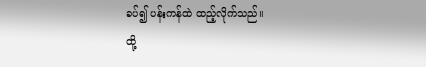ခပ်၍ ပန်းကန်ထဲ ထည့်လိုက်သည်။
ထို့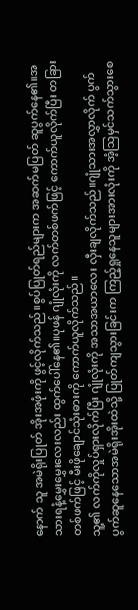နောက် သူ အမဲရိုးပြုတ် အိုးအဖုံးကို ဖွင့်လိုက်သည်။စွပ်ပြုတ်ရည်များက အဆက်မပြတ် ဆူပွက်နေ၏။အသားရနံ့မွှေးမွှေးလေးလည်း ထွက်ပေါ်နေ၏။ပုဖန် ဂျုံလုံးကို လက်တစ်ဖက်ဖြင့် ကောက်ယူလိုက်ပြီး တခြားတစ်ဖက်ဖြင့် မီးဖိုချောင်သုံးဓားကို ကောက်ယူလိုက်သည်။
သူ့၏ လက်ကိုလှုပ်ရှားလိုက်ပြီး ဂျုံလုံးကို အသာအယာလေး လှီးချလိုက်သည်။ဂျုံသားအလွှာလိုက် ပွက်ပွက်ဆူနေသောအမဲရိုးအိုးထဲသို့ ပြုတ်ကျသွားခြင်းက ကြည့်ရှုနေသူများအားလုံးကို အံ့သြမှင်သက်သွားစေ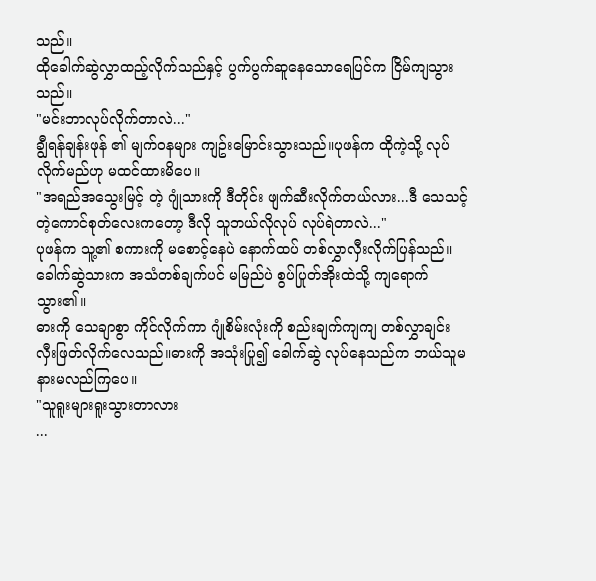သည်။
ထိုခေါက်ဆွဲလွှာထည့်လိုက်သည်နှင့် ပွက်ပွက်ဆူနေသောရေပြင်က ငြိမ်ကျသွားသည်။
"မင်းဘာလုပ်လိုက်တာလဲ..."
ချွီရန်ချန်းဖုန် ၏ မျက်ဝနများ ကျဥ်းမြောင်းသွားသည်။ပုဖန်က ထိုကဲ့သို့ လုပ်လိုက်မည်ဟု မထင်ထားမိပေ။
"အရည်အသွေးမြင့် တဲ့ ဂျုံသားကို ဒီတိုင်း ဖျက်ဆီးလိုက်တယ်လား...ဒီ သေသင့်တဲ့ကောင်စုတ်လေးကတော့ ဒီလို သူဘယ်လိုလုပ် လုပ်ရဲတာလဲ..."
ပုဖန်က သူ့၏ စကားကို မစောင့်နေပဲ နောက်ထပ် တစ်လွှာလှီးလိုက်ပြန်သည်။ခေါက်ဆွဲသားက အသံတစ်ချက်ပင် မမြည်ပဲ စွပ်ပြုတ်အိုးထဲသို့ ကျရောက်သွား၏။
ဓားကို သေချာစွာ ကိုင်လိုက်ကာ ဂျုံစိမ်းလုံးကို စည်းချက်ကျကျ တစ်လွှာချင်း လှီးဖြတ်လိုက်လေသည်။ဓားကို အသုံးပြု၍ ခေါက်ဆွဲ လုပ်နေသည်က ဘယ်သူမ နားမလည်ကြပေ။
"သူရူးများရူးသွားတာလား
...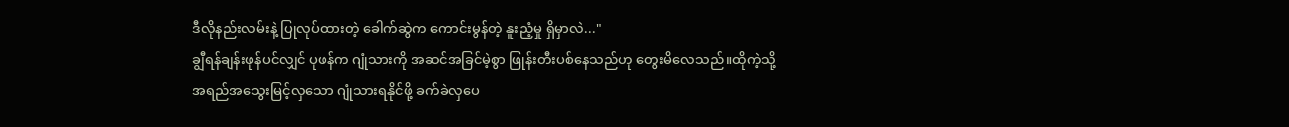ဒီလိုနည်းလမ်းနဲ့ ပြုလုပ်ထားတဲ့ ခေါက်ဆွဲက ကောင်းမွန်တဲ့ နူးညံ့မှု ရှိမှာလဲ..."
ချွီရန်ချန်းဖုန်ပင်လျှင် ပုဖန်က ဂျုံသားကို အဆင်အခြင်မဲ့စွာ ဖြုန်းတီးပစ်နေသည်ဟု တွေးမိလေသည်။ထိုကဲ့သို့ အရည်အသွေးမြင့်လှသော ဂျုံသားရနိုင်ဖို့ ခက်ခဲလှပေ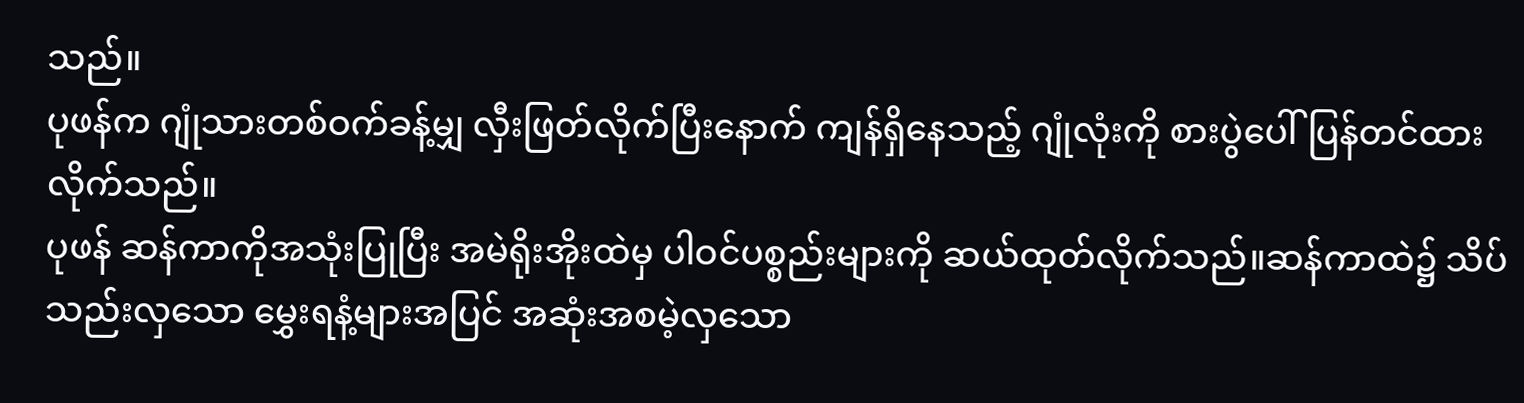သည်။
ပုဖန်က ဂျုံသားတစ်ဝက်ခန့်မျှ လှီးဖြတ်လိုက်ပြီးနောက် ကျန်ရှိနေသည့် ဂျုံလုံးကို စားပွဲပေါ်ပြန်တင်ထားလိုက်သည်။
ပုဖန် ဆန်ကာကိုအသုံးပြုပြီး အမဲရိုးအိုးထဲမှ ပါဝင်ပစ္စည်းများကို ဆယ်ထုတ်လိုက်သည်။ဆန်ကာထဲ၌ သိပ်သည်းလှသော မွှေးရနံ့များအပြင် အဆုံးအစမဲ့လှသော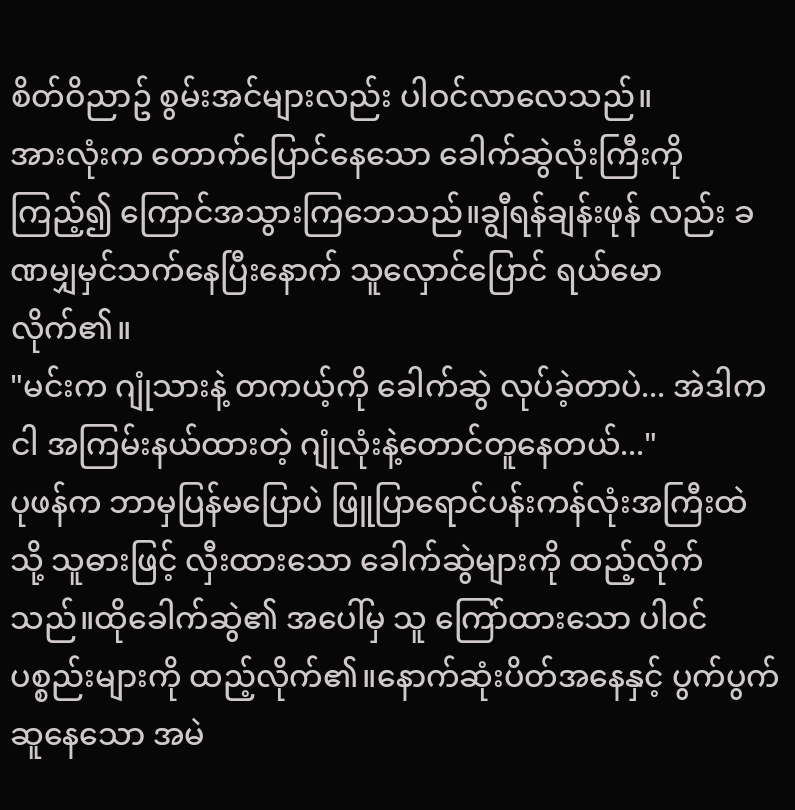စိတ်ဝိညာဥ် စွမ်းအင်များလည်း ပါဝင်လာလေသည်။
အားလုံးက တောက်ပြောင်နေသော ခေါက်ဆွဲလုံးကြီးကို ကြည့်၍ ကြောင်အသွားကြဘေသည်။ချွီရန်ချန်းဖုန် လည်း ခဏမျှမှင်သက်နေပြီးနောက် သူလှောင်ပြောင် ရယ်မောလိုက်၏။
"မင်းက ဂျုံသားနဲ့ တကယ့်ကို ခေါက်ဆွဲ လုပ်ခဲ့တာပဲ... အဲဒါက ငါ အကြမ်းနယ်ထားတဲ့ ဂျုံလုံးနဲ့တောင်တူနေတယ်..."
ပုဖန်က ဘာမှပြန်မပြောပဲ ဖြူပြာရောင်ပန်းကန်လုံးအကြီးထဲသို့ သူဓားဖြင့် လှီးထားသော ခေါက်ဆွဲများကို ထည့်လိုက်သည်။ထိုခေါက်ဆွဲ၏ အပေါ်မှ သူ ကြော်ထားသော ပါဝင်ပစ္စည်းများကို ထည့်လိုက်၏။နောက်ဆုံးပိတ်အနေနှင့် ပွက်ပွက်ဆူနေသော အမဲ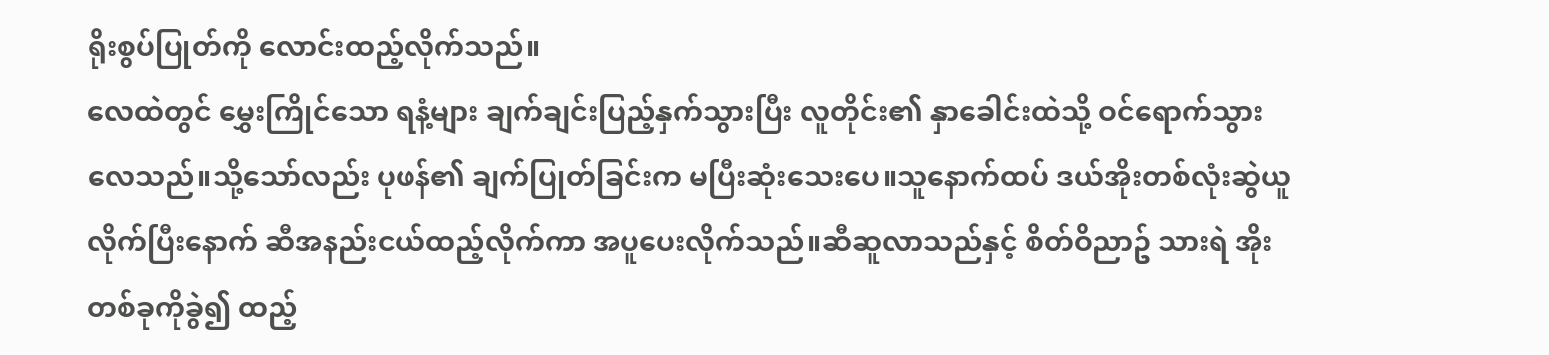ရိုးစွပ်ပြုတ်ကို လောင်းထည့်လိုက်သည်။
လေထဲတွင် မွှေးကြိုင်သော ရနံ့များ ချက်ချင်းပြည့်နှက်သွားပြီး လူတိုင်း၏ နှာခေါင်းထဲသို့ ဝင်ရောက်သွားလေသည်။သို့သော်လည်း ပုဖန်၏ ချက်ပြုတ်ခြင်းက မပြီးဆုံးသေးပေ။သူနောက်ထပ် ဒယ်အိုးတစ်လုံးဆွဲယူလိုက်ပြီးနောက် ဆီအနည်းငယ်ထည့်လိုက်ကာ အပူပေးလိုက်သည်။ဆီဆူလာသည်နှင့် စိတ်ဝိညာဥ် သားရဲ အိုးတစ်ခုကိုခွဲ၍ ထည့်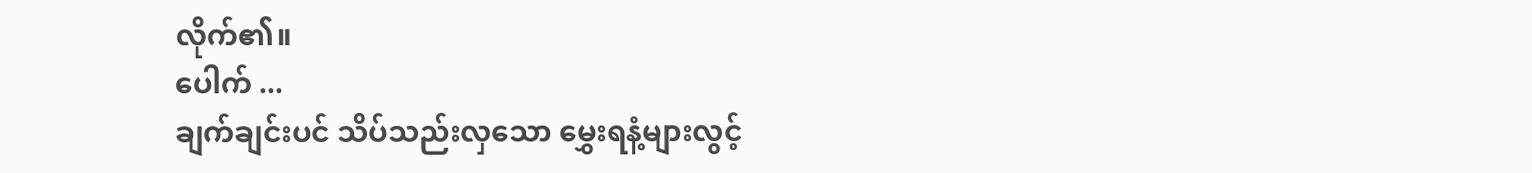လိုက်၏။
ပေါက် ...
ချက်ချင်းပင် သိပ်သည်းလှသော မွှေးရနံ့များလွင့်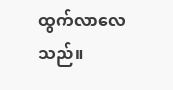ထွက်လာလေသည်။